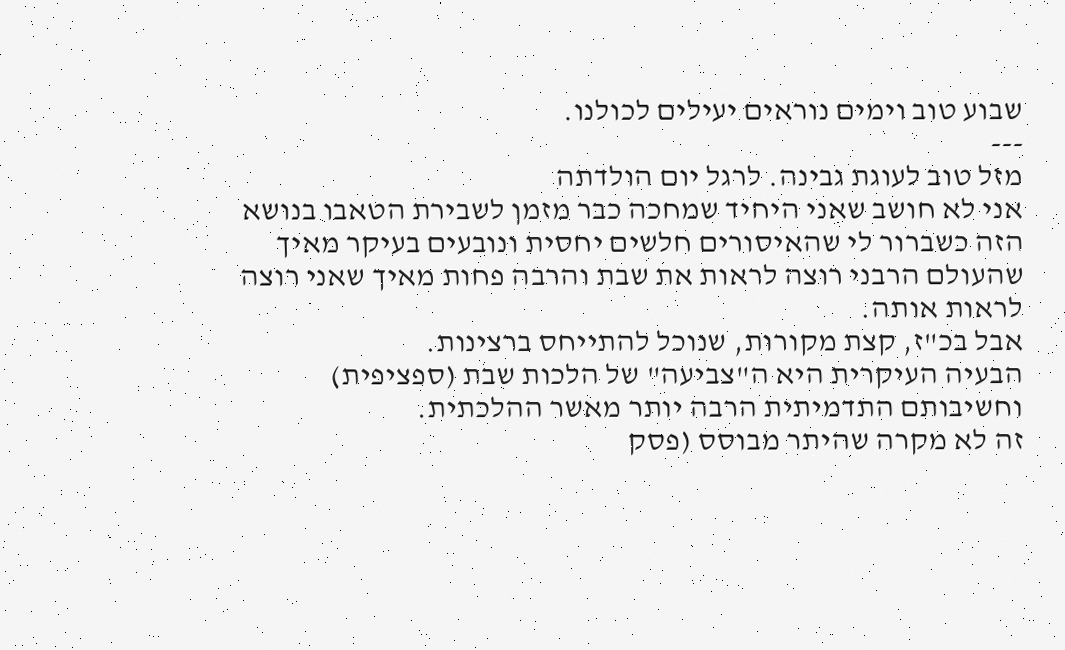שבוע טוב וימים נוראים יעילים לכולנו.
---
מזל טוב לעוגת גבינה. לרגל יום הולדתה
אני לא חושב שאני היחיד שמחכה כבר מזמן לשבירת הטאבו בנושא הזה כשברור לי שהאיסורים חלשים יחסית ונובעים בעיקר מאיך שהעולם הרבני רוצה לראות את שבת והרבה פחות מאיך שאני רוצה לראות אותה.
אבל בכ"ז, קצת מקורות, שנוכל להתייחס ברצינות.
הבעיה העיקרית היא ה"צביעה" של הלכות שבת (ספציפית) וחשיבותם התדמיתית הרבה יותר מאשר ההלכתית.
זה לא מקרה שהיתר מבוסס (פסק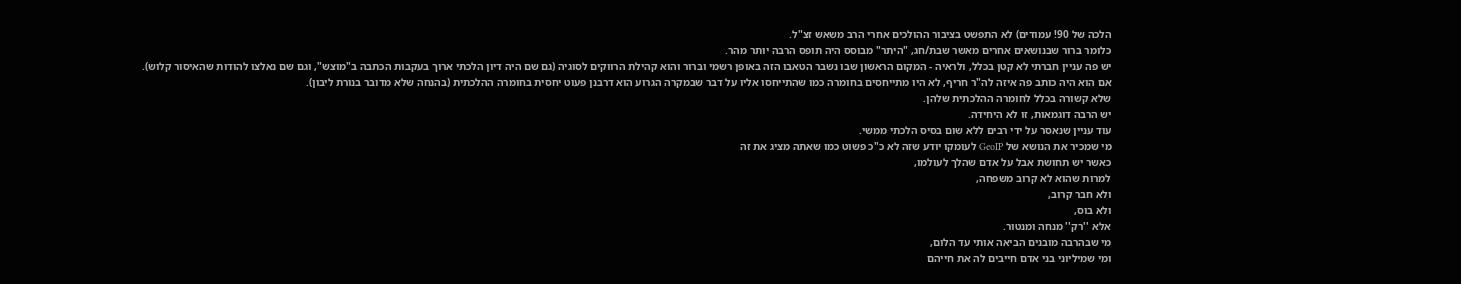הלכה של 90! עמודים) לא התפשט בציבור ההולכים אחרי הרב משאש זצ"ל.
כלומר ברור שבנושאים אחרים מאשר שבת/חג, "היתר" מבוסס היה תופס הרבה יותר מהר.
יש פה עניין חברתי לא קטן בכלל, ולראיה - המקום הראשון שבו נשבר הטאבו הזה באופן רשמי וברור והוא קהילת הרווקים לסוגיה (גם שם היה דיון הלכתי ארוך בעקבות הכתבה ב"מוצש", וגם שם נאלצו להודות שהאיסור קלוש).
אם הוא היה כותב פה איזה לה"ר חריף, לא היו מתייחסים בחומרה כמו שהתייחסו אליו על דבר שבמקרה הגרוע הוא דרבנן פעוט יחסית בחומרה ההלכתית (בהנחה שלא מדובר בנורת ליבון).
שלא קשורה בכלל לחומרה ההלכתית שלהן.
יש הרבה דוגמאות, זו לא היחידה.
עוד עניין שנאסר על ידי רבים ללא שום בסיס הלכתי ממשי.
מי שמכיר את הנושא של GeoIP לעומקו יודע שזה לא כ"כ פשוט כמו שאתה מציג את זה
כאשר יש תחושת אבל על אדם שהלך לעולמו,
למרות שהוא לא קרוב משפחה,
ולא חבר קרוב,
ולא בוס,
אלא ''רק'' מנחה ומנטור.
מי שבהרבה מובנים הביאה אותי עד הלום,
ומי שמיליוני בני אדם חייבים לה את חייהם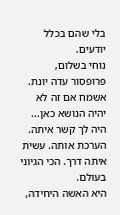בלי שהם בכלל יודעים.
נוחי בשלום,
פרופסור עדה יונת.
אשמח אם זה לא יהיה הנושא כאן...
היה לך קשר איתה. הערכת אותה. עשית איתה דרך. הכי הגיוני בעולם.
היא האשה היחידה,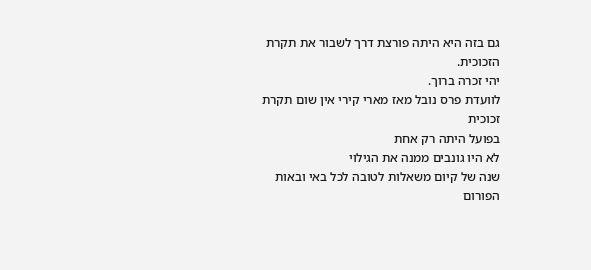גם בזה היא היתה פורצת דרך לשבור את תקרת הזכוכית.
יהי זכרה ברוך.
לוועדת פרס נובל מאז מארי קירי אין שום תקרת זכוכית
בפועל היתה רק אחת
לא היו גונבים ממנה את הגילוי
שנה של קיום משאלות לטובה לכל באי ובאות הפורום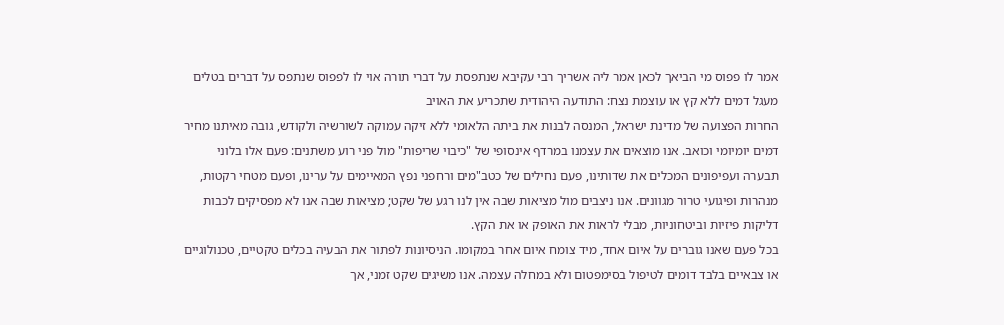אמר לו פפוס מי הביאך לכאן אמר ליה אשריך רבי עקיבא שנתפסת על דברי תורה אוי לו לפפוס שנתפס על דברים בטלים
מעגל דמים ללא קץ או עוצמת נצח: התודעה היהודית שתכריע את האויב
החרות הפצועה של מדינת ישראל, המנסה לבנות את ביתה הלאומי ללא זיקה עמוקה לשורשיה ולקודש, גובה מאיתנו מחיר דמים יומיומי וכואב. אנו מוצאים את עצמנו במרדף אינסופי של "כיבוי שריפות" מול פני רוע משתנים: פעם אלו בלוני תבערה ועפיפונים המכלים את שדותינו, פעם נחילים של כטב"מים ורחפני נפץ המאיימים על ערינו, ופעם מטחי רקטות, מנהרות ופיגועי טרור מגוונים. אנו ניצבים מול מציאות שבה אין לנו רגע של שקט; מציאות שבה אנו לא מפסיקים לכבות דליקות פיזיות וביטחוניות, מבלי לראות את האופק או את הקץ.
בכל פעם שאנו גוברים על איום אחד, מיד צומח איום אחר במקומו. הניסיונות לפתור את הבעיה בכלים טקטיים, טכנולוגיים או צבאיים בלבד דומים לטיפול בסימפטום ולא במחלה עצמה. אנו משיגים שקט זמני, אך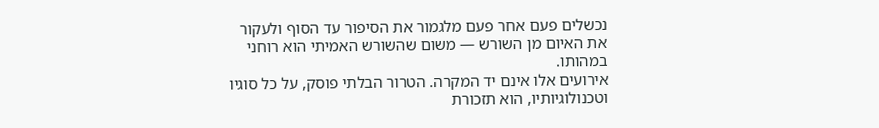נכשלים פעם אחר פעם מלגמור את הסיפור עד הסוף ולעקור את האיום מן השורש — משום שהשורש האמיתי הוא רוחני במהותו.
אירועים אלו אינם יד המקרה. הטרור הבלתי פוסק, על כל סוגיו וטכנולוגיותיו, הוא תזכורת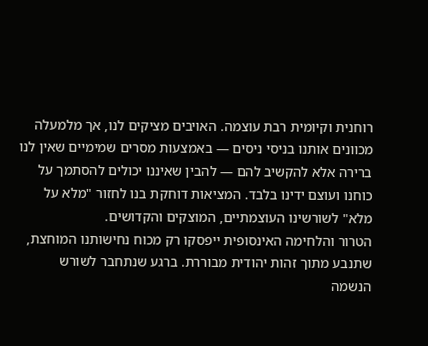רוחנית וקיומית רבת עוצמה. האויבים מציקים לנו, אך מלמעלה מכוונים אותנו בניסי ניסים — באמצעות מסרים שמימיים שאין לנו ברירה אלא להקשיב להם — להבין שאיננו יכולים להסתמך על כוחנו ועוצם ידינו בלבד. המציאות דוחקת בנו לחזור "מלא על מלא" לשורשינו העוצמתיים, המוצקים והקדושים.
הטרור והלחימה האינסופית ייפסקו רק מכוח נחישותנו המוחצת, שתנבע מתוך זהות יהודית מבוררת. ברגע שנתחבר לשורש הנשמה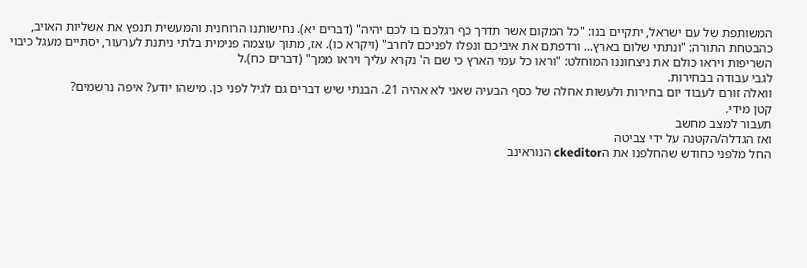המשותפת של עם ישראל, יתקיים בנו: "כל המקום אשר תדרך כף רגלכם בו לכם יהיה" (דברים יא). נחישותנו הרוחנית והמעשית תנפץ את אשליות האויב, כהבטחת התורה: "ונתתי שלום בארץ... ורדפתם את איביכם ונפלו לפניכם לחרב" (ויקרא כו). אז, מתוך עוצמה פנימית בלתי ניתנת לערעור, יסתיים מעגל כיבוי השריפות ויראו כולם את ניצחוננו המוחלט: "וראו כל עמי הארץ כי שם ה' נקרא עליך ויראו ממך" (דברים כח).ל
לגבי עבודה בבחירות.
וואלה זורם לעבוד יום בחירות ולעשות אחלה של כסף הבעיה שאני לא אהיה 21. הבנתי שיש דברים גם לגיל לפני כן. מישהו יודע? איפה נרשמים?
קטן מידי.
תעבור למצב מחשב
ואז הגדלה/הקטנה על ידי צביטה
החל מלפני כחודש שהחלפנו את הckeditor הנוראינב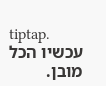tiptap.
עכשיו הכל מובן.